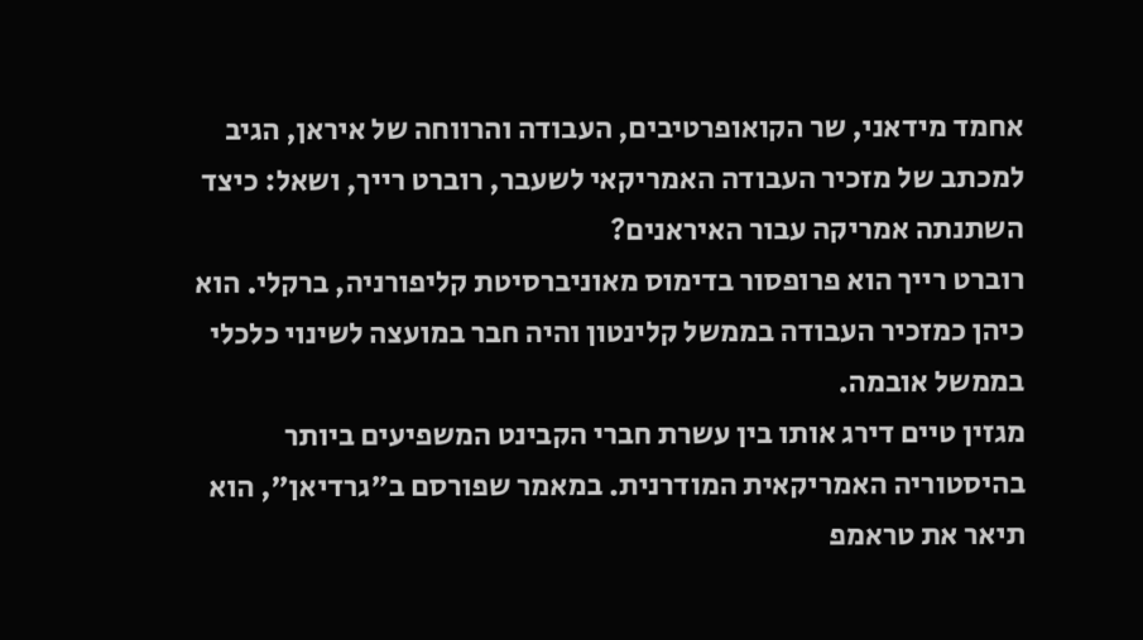אחמד מידאני, שר הקואופרטיבים, העבודה והרווחה של איראן, הגיב למכתב של מזכיר העבודה האמריקאי לשעבר, רוברט רייך, ושאל: כיצד השתנתה אמריקה עבור האיראנים?
רוברט רייך הוא פרופסור בדימוס מאוניברסיטת קליפורניה, ברקלי. הוא כיהן כמזכיר העבודה בממשל קלינטון והיה חבר במועצה לשינוי כלכלי בממשל אובמה.
מגזין טיים דירג אותו בין עשרת חברי הקבינט המשפיעים ביותר בהיסטוריה האמריקאית המודרנית. במאמר שפורסם ב"גרדיאן", הוא תיאר את טראמפ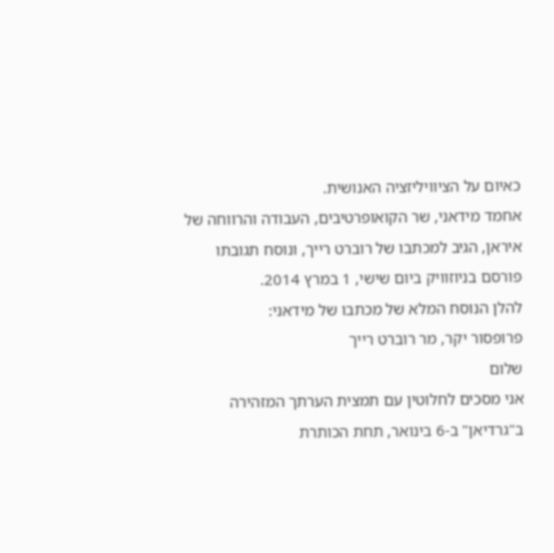כאיום על הציוויליזציה האנושית.
אחמד מידאני, שר הקואופרטיבים, העבודה והרווחה של איראן, הגיב למכתבו של רוברט רייך, ונוסח תגובתו פורסם בניוזוויק ביום שישי, 1 במרץ 2014.
להלן הנוסח המלא של מכתבו של מידאני:
פרופסור יקר, מר רוברט רייך
שלום
אני מסכים לחלוטין עם תמצית הערתך המזהירה ב"גרדיאן" ב-6 בינואר, תחת הכותרת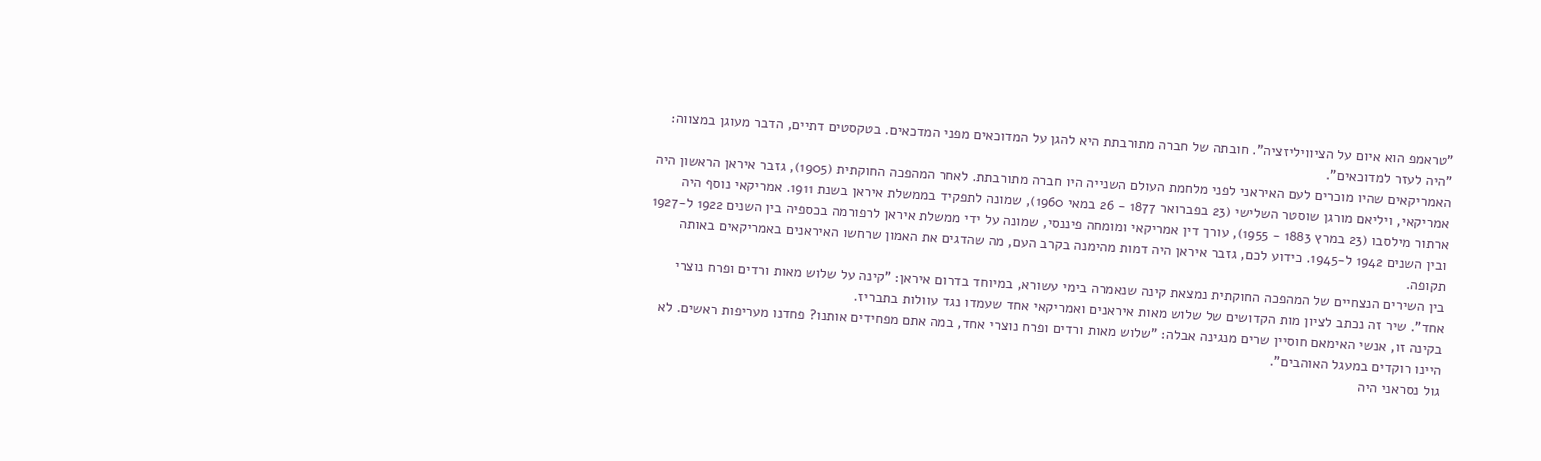"טראמפ הוא איום על הציוויליזציה". חובתה של חברה מתורבתת היא להגן על המדוכאים מפני המדכאים. בטקסטים דתיים, הדבר מעוגן במצווה: "היה לעזר למדוכאים".
האמריקאים שהיו מוכרים לעם האיראני לפני מלחמת העולם השנייה היו חברה מתורבתת. לאחר המהפכה החוקתית (1905), גזבר איראן הראשון היה אמריקאי, ויליאם מורגן שוסטר השלישי (23 בפברואר 1877 - 26 במאי 1960), שמונה לתפקיד בממשלת איראן בשנת 1911. אמריקאי נוסף היה ארתור מילסבו (23 במרץ 1883 - 1955), עורך דין אמריקאי ומומחה פיננסי, שמונה על ידי ממשלת איראן לרפורמה בכספיה בין השנים 1922 ל-1927 ובין השנים 1942 ל-1945. כידוע לכם, גזבר איראן היה דמות מהימנה בקרב העם, מה שהדגים את האמון שרחשו האיראנים באמריקאים באותה תקופה.
בין השירים הנצחיים של המהפכה החוקתית נמצאת קינה שנאמרה בימי עשורא, במיוחד בדרום איראן: "קינה על שלוש מאות ורדים ופרח נוצרי אחד". שיר זה נכתב לציון מות הקדושים של שלוש מאות איראנים ואמריקאי אחד שעמדו נגד עוולות בתבריז.
בקינה זו, אנשי האימאם חוסיין שרים מנגינה אבלה: "שלוש מאות ורדים ופרח נוצרי אחד, במה אתם מפחידים אותנו? פחדנו מעריפות ראשים. לא היינו רוקדים במעגל האוהבים".
גול נסראני היה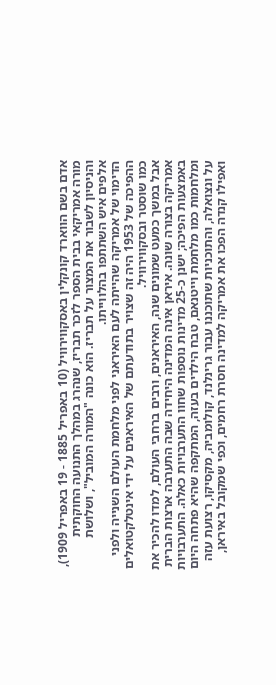אדם בשם הווארד קונקלין באסקווירוויל (10 באפריל 1885 - 19 באפריל 1909), מורה אמריקאי בבית הספר לזכר תבריז, שנהרג במהלך התנועה החוקתית והניסיון לשבור את המצור על תבריז. הוא כונה "המורה המוביל", ושלושת אלפים איש השתתפו בהלווייתו.
הדימוי של אמריקה שהייתה לעם האיראני לפני מלחמת העולם השנייה ולפני ההפיכה של 1953 היה זה שצויר בתודעתם של האיראנים על ידי אינטלקטואלים כמו שוסטר ובסקווירוויל.
אבל במשך כמעט שמונים שנה, האיראנים, ורבים ברחבי העולם, למדו להכיר את אמריקה בצורה שונה. איראן אינה המדינה היחידה שבה התערבה ארצות הברית באמצעות הפיכה; ישנן כ-25 מדינות נוספות שחוו התערבויות כאלה. התערבויות ומלחמות כמו מלחמת וייטנאם, טבח הילדים בעזה, המתקפה שהיא פתחה היום על ונצואלה, והתוכניות שתוכננו עבור גרינלנד, קולומביה, מקסיקו, רצועת עזה ואפילו קנדה הפכו את אמריקה למדינה חסרת רחמים, וכפי שמקובל באיראן,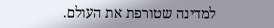למדינה שטורפת את העולם.